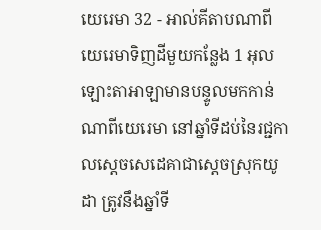យេរេមា 32 - អាល់គីតាបណាពីយេរេមាទិញដីមួយកន្លែង 1 អុលឡោះតាអាឡាមានបន្ទូលមកកាន់ណាពីយេរេមា នៅឆ្នាំទីដប់នៃរជ្ជកាលស្តេចសេដេគាជាស្ដេចស្រុកយូដា ត្រូវនឹងឆ្នាំទី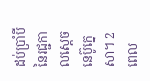ដប់ប្រាំបី នៃរជ្ជកាលស្តេចនេប៊ូក្នេសា។ 2 ពេល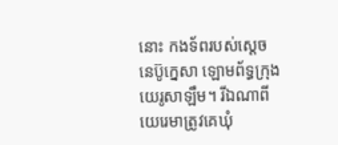នោះ កងទ័ពរបស់ស្តេចនេប៊ូក្នេសា ឡោមព័ទ្ធក្រុងយេរូសាឡឹម។ រីឯណាពីយេរេមាត្រូវគេឃុំ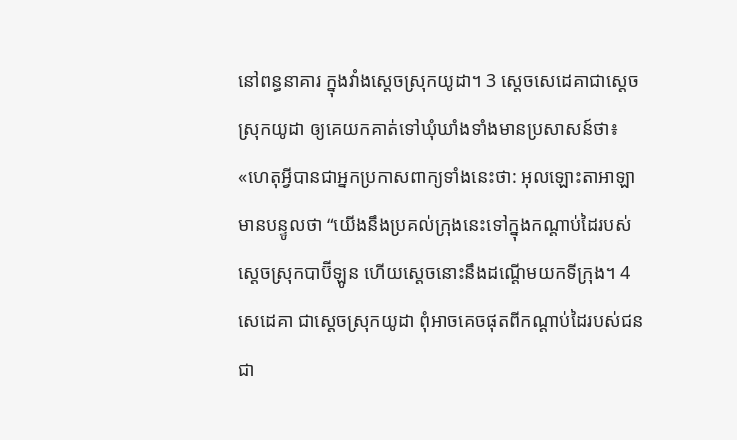នៅពន្ធនាគារ ក្នុងវាំងស្ដេចស្រុកយូដា។ 3 ស្តេចសេដេគាជាស្ដេចស្រុកយូដា ឲ្យគេយកគាត់ទៅឃុំឃាំងទាំងមានប្រសាសន៍ថា៖ «ហេតុអ្វីបានជាអ្នកប្រកាសពាក្យទាំងនេះថា: អុលឡោះតាអាឡាមានបន្ទូលថា “យើងនឹងប្រគល់ក្រុងនេះទៅក្នុងកណ្ដាប់ដៃរបស់ស្ដេចស្រុកបាប៊ីឡូន ហើយស្ដេចនោះនឹងដណ្ដើមយកទីក្រុង។ 4 សេដេគា ជាស្ដេចស្រុកយូដា ពុំអាចគេចផុតពីកណ្ដាប់ដៃរបស់ជនជា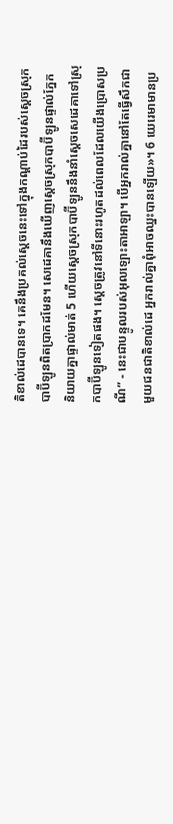តិខាល់ដេបានទេ។ គេនឹងប្រគល់ស្ដេចនេះទៅក្នុងកណ្ដាប់ដៃរបស់ស្ដេចស្រុកបាប៊ីឡូនពិតប្រាកដមែន។ សេដេគានឹងឃើញស្ដេចស្រុកបាប៊ីឡូនផ្ទាល់ភ្នែក និយាយគ្នាផ្ទាល់មាត់ 5 ហើយស្ដេចស្រុកបាប៊ីឡូននឹងនាំស្ដេចសេដេគាទៅស្រុកបាប៊ីឡូនទៀតផង។ ស្ដេចត្រូវនៅទីនោះរហូតដល់ពេលដែលយើងប្រោសប្រណី” - នេះជាបន្ទូលរបស់អុលឡោះតាអាឡា។ បើអ្នករាល់គ្នានៅតែធ្វើសឹកជាមួយជនជាតិខាល់ដេ អ្នករាល់គ្នាពុំអាចឈ្នះបានឡើយ»។ 6 យេរេមាមានប្រ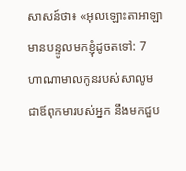សាសន៍ថា៖ «អុលឡោះតាអាឡាមានបន្ទូលមកខ្ញុំដូចតទៅ: 7 ហាណាមាលកូនរបស់សាលូម ជាឪពុកមារបស់អ្នក នឹងមកជួប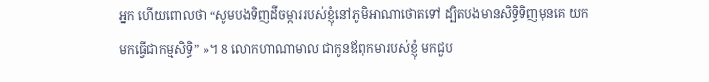អ្នក ហើយពោលថា “សូមបងទិញដីចម្ការរបស់ខ្ញុំនៅភូមិអាណាថោតទៅ ដ្បិតបងមានសិទ្ធិទិញមុនគេ យកមកធ្វើជាកម្មសិទ្ធិ” »។ 8 លោកហាណាមាល ជាកូនឪពុកមារបស់ខ្ញុំ មកជួប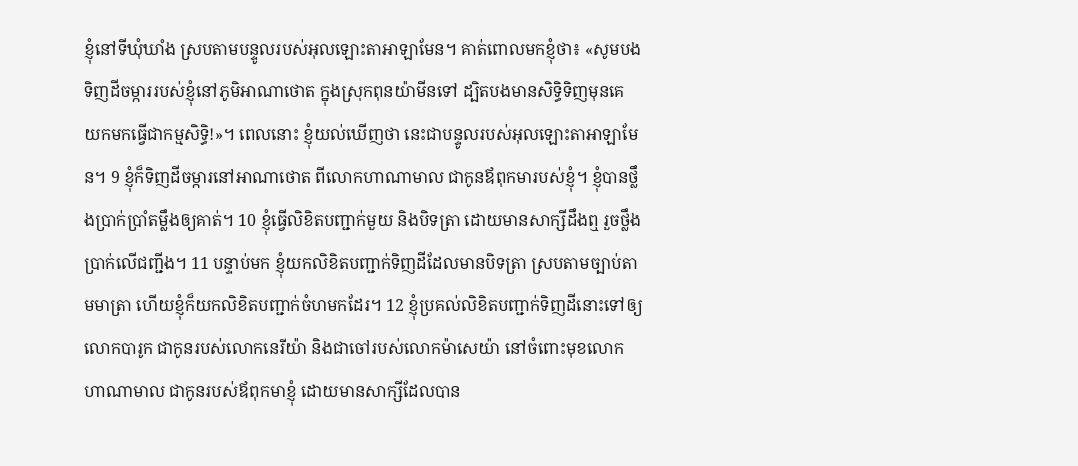ខ្ញុំនៅទីឃុំឃាំង ស្របតាមបន្ទូលរបស់អុលឡោះតាអាឡាមែន។ គាត់ពោលមកខ្ញុំថា៖ «សូមបងទិញដីចម្ការរបស់ខ្ញុំនៅភូមិអាណាថោត ក្នុងស្រុកពុនយ៉ាមីនទៅ ដ្បិតបងមានសិទ្ធិទិញមុនគេ យកមកធ្វើជាកម្មសិទ្ធិ!»។ ពេលនោះ ខ្ញុំយល់ឃើញថា នេះជាបន្ទូលរបស់អុលឡោះតាអាឡាមែន។ 9 ខ្ញុំក៏ទិញដីចម្ការនៅអាណាថោត ពីលោកហាណាមាល ជាកូនឪពុកមារបស់ខ្ញុំ។ ខ្ញុំបានថ្លឹងប្រាក់ប្រាំតម្លឹងឲ្យគាត់។ 10 ខ្ញុំធ្វើលិខិតបញ្ជាក់មួយ និងបិទត្រា ដោយមានសាក្សីដឹងឮ រួចថ្លឹងប្រាក់លើជញ្ជីង។ 11 បន្ទាប់មក ខ្ញុំយកលិខិតបញ្ជាក់ទិញដីដែលមានបិទត្រា ស្របតាមច្បាប់តាមមាត្រា ហើយខ្ញុំក៏យកលិខិតបញ្ជាក់ចំហមកដែរ។ 12 ខ្ញុំប្រគល់លិខិតបញ្ជាក់ទិញដីនោះទៅឲ្យលោកបារូក ជាកូនរបស់លោកនេរីយ៉ា និងជាចៅរបស់លោកម៉ាសេយ៉ា នៅចំពោះមុខលោកហាណាមាល ជាកូនរបស់ឪពុកមាខ្ញុំ ដោយមានសាក្សីដែលបាន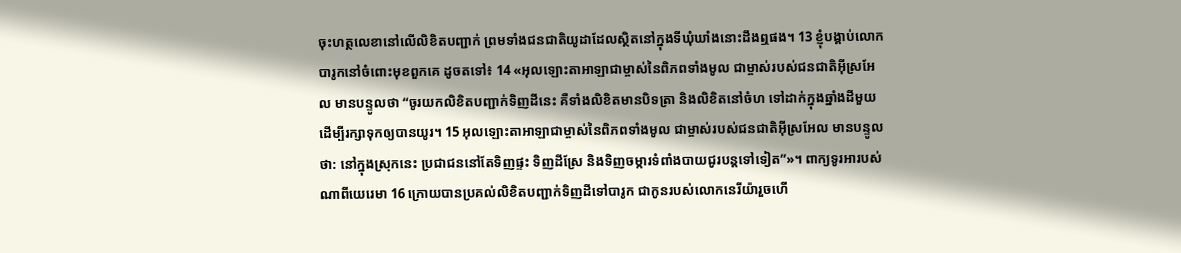ចុះហត្ថលេខានៅលើលិខិតបញ្ជាក់ ព្រមទាំងជនជាតិយូដាដែលស្ថិតនៅក្នុងទីឃុំឃាំងនោះដឹងឮផង។ 13 ខ្ញុំបង្គាប់លោកបារូកនៅចំពោះមុខពួកគេ ដូចតទៅ៖ 14 «អុលឡោះតាអាឡាជាម្ចាស់នៃពិភពទាំងមូល ជាម្ចាស់របស់ជនជាតិអ៊ីស្រអែល មានបន្ទូលថា “ចូរយកលិខិតបញ្ជាក់ទិញដីនេះ គឺទាំងលិខិតមានបិទត្រា និងលិខិតនៅចំហ ទៅដាក់ក្នុងឆ្នាំងដីមួយ ដើម្បីរក្សាទុកឲ្យបានយូរ។ 15 អុលឡោះតាអាឡាជាម្ចាស់នៃពិភពទាំងមូល ជាម្ចាស់របស់ជនជាតិអ៊ីស្រអែល មានបន្ទូលថា: នៅក្នុងស្រុកនេះ ប្រជាជននៅតែទិញផ្ទះ ទិញដីស្រែ និងទិញចម្ការទំពាំងបាយជូរបន្តទៅទៀត”»។ ពាក្យទូរអារបស់ណាពីយេរេមា 16 ក្រោយបានប្រគល់លិខិតបញ្ជាក់ទិញដីទៅបារូក ជាកូនរបស់លោកនេរីយ៉ារួចហើ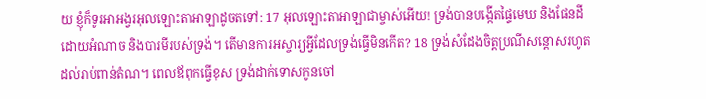យ ខ្ញុំក៏ទូរអាអង្វរអុលឡោះតាអាឡាដូចតទៅ: 17 អុលឡោះតាអាឡាជាម្ចាស់អើយ! ទ្រង់បានបង្កើតផ្ទៃមេឃ និងផែនដីដោយអំណាច និងបារមីរបស់ទ្រង់។ តើមានការអស្ចារ្យអ្វីដែលទ្រង់ធ្វើមិនកើត? 18 ទ្រង់សំដែងចិត្តប្រណីសន្ដោសរហូតដល់រាប់ពាន់តំណ។ ពេលឪពុកធ្វើខុស ទ្រង់ដាក់ទោសកូនចៅ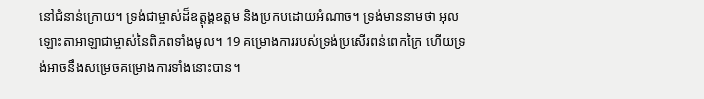នៅជំនាន់ក្រោយ។ ទ្រង់ជាម្ចាស់ដ៏ឧត្ដុង្គឧត្ដម និងប្រកបដោយអំណាច។ ទ្រង់មាននាមថា អុលឡោះតាអាឡាជាម្ចាស់នៃពិភពទាំងមូល។ 19 គម្រោងការរបស់ទ្រង់ប្រសើរពន់ពេកក្រៃ ហើយទ្រង់អាចនឹងសម្រេចគម្រោងការទាំងនោះបាន។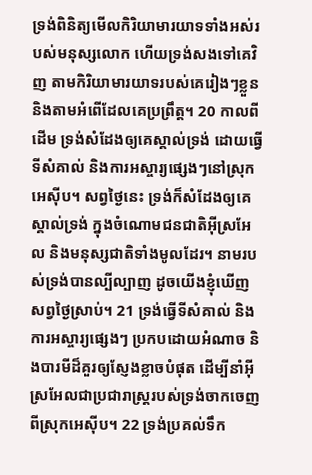ទ្រង់ពិនិត្យមើលកិរិយាមារយាទទាំងអស់របស់មនុស្សលោក ហើយទ្រង់សងទៅគេវិញ តាមកិរិយាមារយាទរបស់គេរៀងៗខ្លួន និងតាមអំពើដែលគេប្រព្រឹត្ត។ 20 កាលពីដើម ទ្រង់សំដែងឲ្យគេស្គាល់ទ្រង់ ដោយធ្វើទីសំគាល់ និងការអស្ចារ្យផ្សេងៗនៅស្រុកអេស៊ីប។ សព្វថ្ងៃនេះ ទ្រង់ក៏សំដែងឲ្យគេស្គាល់ទ្រង់ ក្នុងចំណោមជនជាតិអ៊ីស្រអែល និងមនុស្សជាតិទាំងមូលដែរ។ នាមរបស់ទ្រង់បានល្បីល្បាញ ដូចយើងខ្ញុំឃើញសព្វថ្ងៃស្រាប់។ 21 ទ្រង់ធ្វើទីសំគាល់ និងការអស្ចារ្យផ្សេងៗ ប្រកបដោយអំណាច និងបារមីដ៏គួរឲ្យស្ញែងខ្លាចបំផុត ដើម្បីនាំអ៊ីស្រអែលជាប្រជារាស្ត្ររបស់ទ្រង់ចាកចេញពីស្រុកអេស៊ីប។ 22 ទ្រង់ប្រគល់ទឹក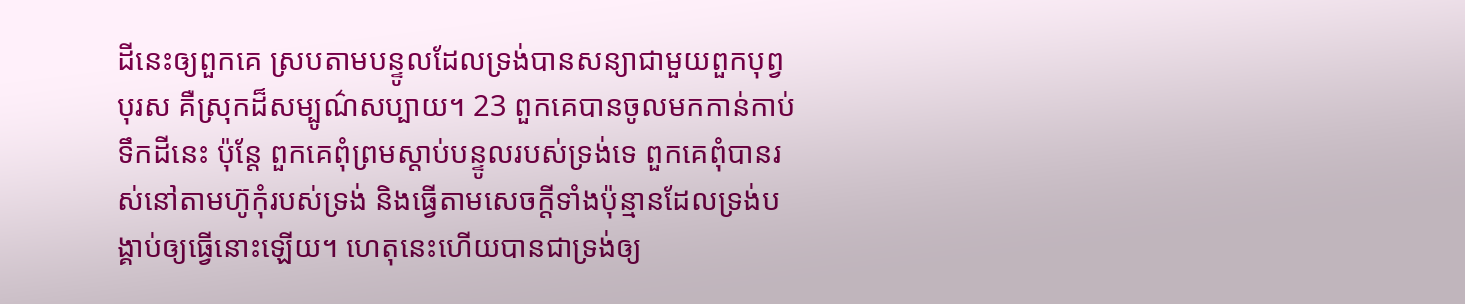ដីនេះឲ្យពួកគេ ស្របតាមបន្ទូលដែលទ្រង់បានសន្យាជាមួយពួកបុព្វបុរស គឺស្រុកដ៏សម្បូណ៌សប្បាយ។ 23 ពួកគេបានចូលមកកាន់កាប់ទឹកដីនេះ ប៉ុន្តែ ពួកគេពុំព្រមស្ដាប់បន្ទូលរបស់ទ្រង់ទេ ពួកគេពុំបានរស់នៅតាមហ៊ូកុំរបស់ទ្រង់ និងធ្វើតាមសេចក្ដីទាំងប៉ុន្មានដែលទ្រង់បង្គាប់ឲ្យធ្វើនោះឡើយ។ ហេតុនេះហើយបានជាទ្រង់ឲ្យ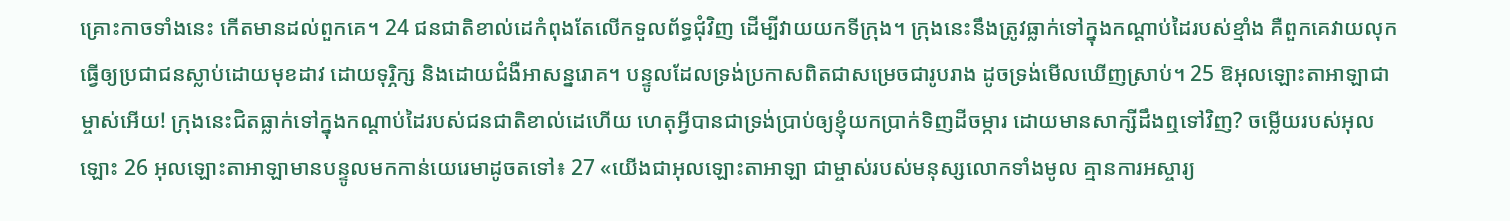គ្រោះកាចទាំងនេះ កើតមានដល់ពួកគេ។ 24 ជនជាតិខាល់ដេកំពុងតែលើកទួលព័ទ្ធជុំវិញ ដើម្បីវាយយកទីក្រុង។ ក្រុងនេះនឹងត្រូវធ្លាក់ទៅក្នុងកណ្ដាប់ដៃរបស់ខ្មាំង គឺពួកគេវាយលុកធ្វើឲ្យប្រជាជនស្លាប់ដោយមុខដាវ ដោយទុរ្ភិក្ស និងដោយជំងឺអាសន្នរោគ។ បន្ទូលដែលទ្រង់ប្រកាសពិតជាសម្រេចជារូបរាង ដូចទ្រង់មើលឃើញស្រាប់។ 25 ឱអុលឡោះតាអាឡាជាម្ចាស់អើយ! ក្រុងនេះជិតធ្លាក់ទៅក្នុងកណ្ដាប់ដៃរបស់ជនជាតិខាល់ដេហើយ ហេតុអ្វីបានជាទ្រង់ប្រាប់ឲ្យខ្ញុំយកប្រាក់ទិញដីចម្ការ ដោយមានសាក្សីដឹងឮទៅវិញ? ចម្លើយរបស់អុលឡោះ 26 អុលឡោះតាអាឡាមានបន្ទូលមកកាន់យេរេមាដូចតទៅ៖ 27 «យើងជាអុលឡោះតាអាឡា ជាម្ចាស់របស់មនុស្សលោកទាំងមូល គ្មានការអស្ចារ្យ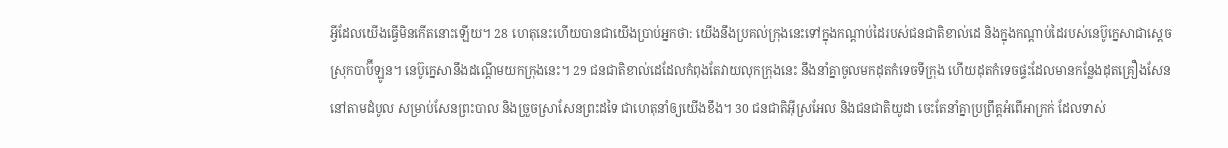អ្វីដែលយើងធ្វើមិនកើតនោះឡើយ។ 28 ហេតុនេះហើយបានជាយើងប្រាប់អ្នកថា: យើងនឹងប្រគល់ក្រុងនេះទៅក្នុងកណ្ដាប់ដៃរបស់ជនជាតិខាល់ដេ និងក្នុងកណ្ដាប់ដៃរបស់នេប៊ូក្នេសាជាស្ដេចស្រុកបាប៊ីឡូន។ នេប៊ូក្នេសានឹងដណ្ដើមយកក្រុងនេះ។ 29 ជនជាតិខាល់ដេដែលកំពុងតែវាយលុកក្រុងនេះ នឹងនាំគ្នាចូលមកដុតកំទេចទីក្រុង ហើយដុតកំទេចផ្ទះដែលមានកន្លែងដុតគ្រឿងសែននៅតាមដំបូល សម្រាប់សែនព្រះបាល និងច្រួចស្រាសែនព្រះដទៃ ជាហេតុនាំឲ្យយើងខឹង។ 30 ជនជាតិអ៊ីស្រអែល និងជនជាតិយូដា ចេះតែនាំគ្នាប្រព្រឹត្តអំពើអាក្រក់ ដែលទាស់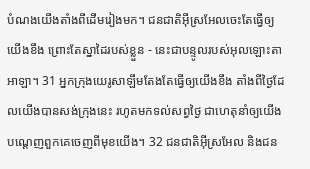បំណងយើងតាំងពីដើមរៀងមក។ ជនជាតិអ៊ីស្រអែលចេះតែធ្វើឲ្យយើងខឹង ព្រោះតែស្នាដៃរបស់ខ្លួន - នេះជាបន្ទូលរបស់អុលឡោះតាអាឡា។ 31 អ្នកក្រុងយេរូសាឡឹមតែងតែធ្វើឲ្យយើងខឹង តាំងពីថ្ងៃដែលយើងបានសង់ក្រុងនេះ រហូតមកទល់សព្វថ្ងៃ ជាហេតុនាំឲ្យយើងបណ្ដេញពួកគេចេញពីមុខយើង។ 32 ជនជាតិអ៊ីស្រអែល និងជន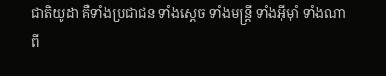ជាតិយូដា គឺទាំងប្រជាជន ទាំងស្ដេច ទាំងមន្ត្រី ទាំងអ៊ីមុាំ ទាំងណាពី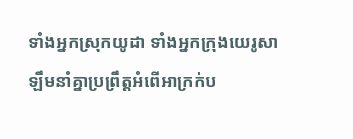ទាំងអ្នកស្រុកយូដា ទាំងអ្នកក្រុងយេរូសាឡឹមនាំគ្នាប្រព្រឹត្តអំពើអាក្រក់ប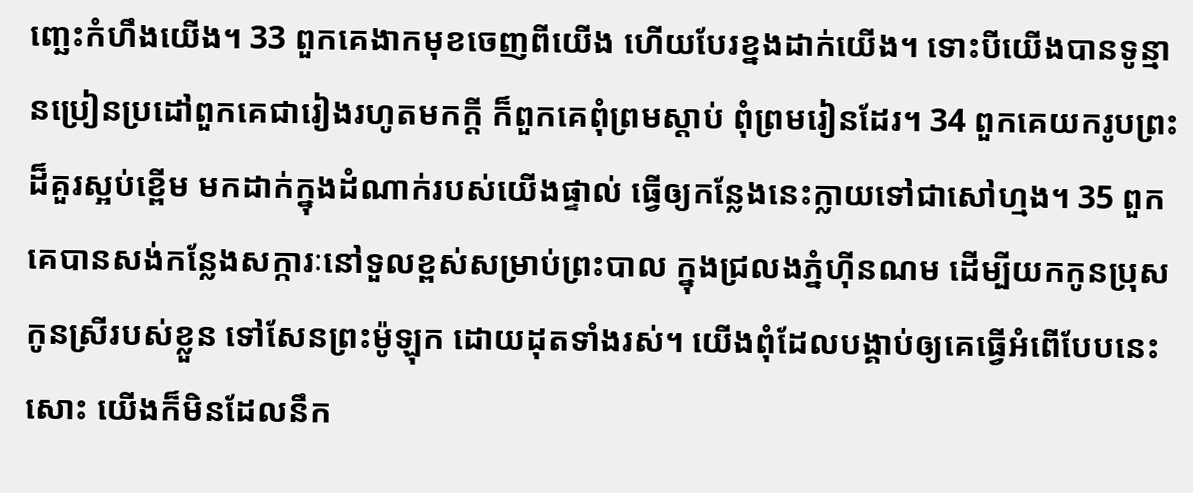ញ្ឆេះកំហឹងយើង។ 33 ពួកគេងាកមុខចេញពីយើង ហើយបែរខ្នងដាក់យើង។ ទោះបីយើងបានទូន្មានប្រៀនប្រដៅពួកគេជារៀងរហូតមកក្ដី ក៏ពួកគេពុំព្រមស្ដាប់ ពុំព្រមរៀនដែរ។ 34 ពួកគេយករូបព្រះដ៏គួរស្អប់ខ្ពើម មកដាក់ក្នុងដំណាក់របស់យើងផ្ទាល់ ធ្វើឲ្យកន្លែងនេះក្លាយទៅជាសៅហ្មង។ 35 ពួកគេបានសង់កន្លែងសក្ការៈនៅទួលខ្ពស់សម្រាប់ព្រះបាល ក្នុងជ្រលងភ្នំហ៊ីនណម ដើម្បីយកកូនប្រុសកូនស្រីរបស់ខ្លួន ទៅសែនព្រះម៉ូឡុក ដោយដុតទាំងរស់។ យើងពុំដែលបង្គាប់ឲ្យគេធ្វើអំពើបែបនេះសោះ យើងក៏មិនដែលនឹក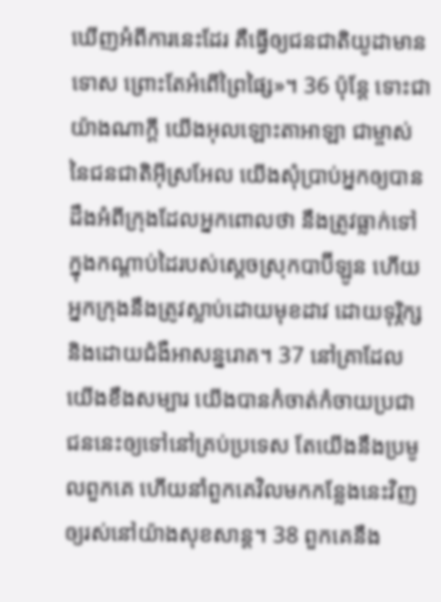ឃើញអំពីការនេះដែរ គឺធ្វើឲ្យជនជាតិយូដាមានទោស ព្រោះតែអំពើព្រៃផ្សៃ»។ 36 ប៉ុន្តែ ទោះជាយ៉ាងណាក្ដី យើងអុលឡោះតាអាឡា ជាម្ចាស់នៃជនជាតិអ៊ីស្រអែល យើងសុំប្រាប់អ្នកឲ្យបានដឹងអំពីក្រុងដែលអ្នកពោលថា នឹងត្រូវធ្លាក់ទៅក្នុងកណ្ដាប់ដៃរបស់ស្ដេចស្រុកបាប៊ីឡូន ហើយអ្នកក្រុងនឹងត្រូវស្លាប់ដោយមុខដាវ ដោយទុរ្ភិក្ស និងដោយជំងឺអាសន្នរោគ។ 37 នៅគ្រាដែលយើងខឹងសម្បារ យើងបានកំចាត់កំចាយប្រជាជននេះឲ្យទៅនៅគ្រប់ប្រទេស តែយើងនឹងប្រមូលពួកគេ ហើយនាំពួកគេវិលមកកន្លែងនេះវិញ ឲ្យរស់នៅយ៉ាងសុខសាន្ត។ 38 ពួកគេនឹង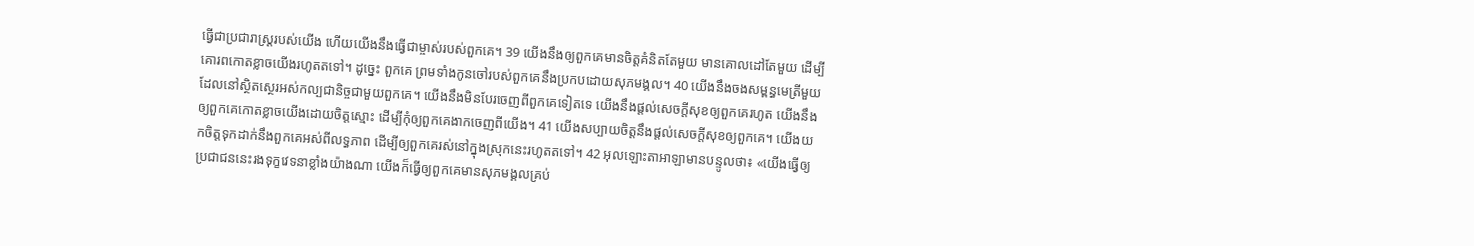ធ្វើជាប្រជារាស្ត្ររបស់យើង ហើយយើងនឹងធ្វើជាម្ចាស់របស់ពួកគេ។ 39 យើងនឹងឲ្យពួកគេមានចិត្តគំនិតតែមួយ មានគោលដៅតែមួយ ដើម្បីគោរពកោតខ្លាចយើងរហូតតទៅ។ ដូច្នេះ ពួកគេ ព្រមទាំងកូនចៅរបស់ពួកគេនឹងប្រកបដោយសុភមង្គល។ 40 យើងនឹងចងសម្ពន្ធមេត្រីមួយដែលនៅស្ថិតស្ថេរអស់កល្បជានិច្ចជាមួយពួកគេ។ យើងនឹងមិនបែរចេញពីពួកគេទៀតទេ យើងនឹងផ្ដល់សេចក្ដីសុខឲ្យពួកគេរហូត យើងនឹងឲ្យពួកគេកោតខ្លាចយើងដោយចិត្តស្មោះ ដើម្បីកុំឲ្យពួកគេងាកចេញពីយើង។ 41 យើងសប្បាយចិត្តនឹងផ្ដល់សេចក្ដីសុខឲ្យពួកគេ។ យើងយកចិត្តទុកដាក់នឹងពួកគេអស់ពីលទ្ធភាព ដើម្បីឲ្យពួកគេរស់នៅក្នុងស្រុកនេះរហូតតទៅ។ 42 អុលឡោះតាអាឡាមានបន្ទូលថា៖ «យើងធ្វើឲ្យប្រជាជននេះរងទុក្ខវេទនាខ្លាំងយ៉ាងណា យើងក៏ធ្វើឲ្យពួកគេមានសុភមង្គលគ្រប់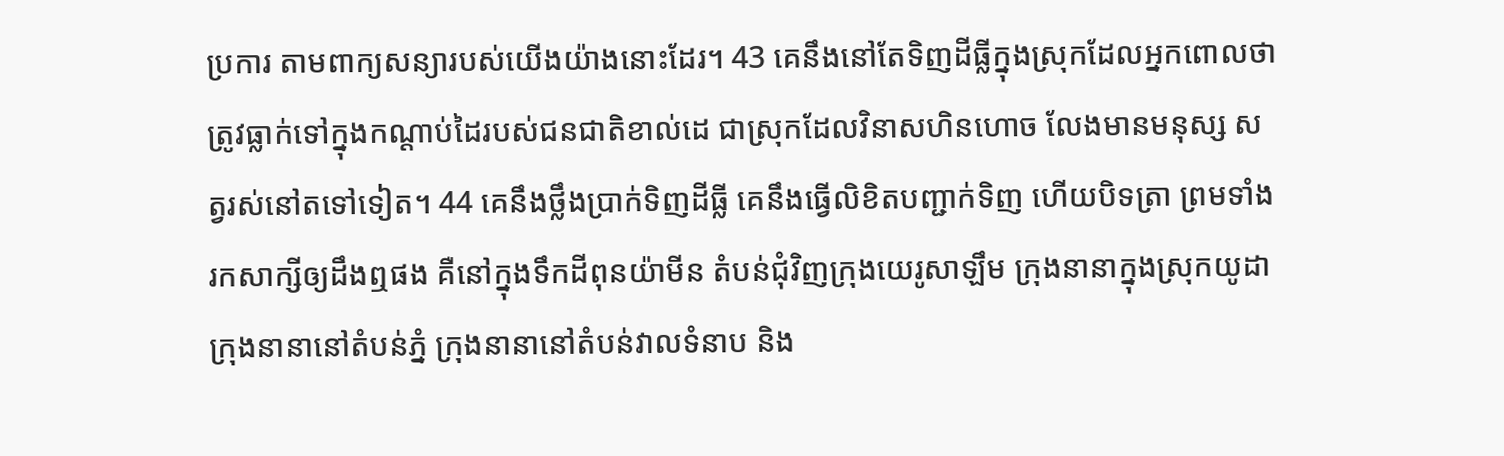ប្រការ តាមពាក្យសន្យារបស់យើងយ៉ាងនោះដែរ។ 43 គេនឹងនៅតែទិញដីធ្លីក្នុងស្រុកដែលអ្នកពោលថា ត្រូវធ្លាក់ទៅក្នុងកណ្ដាប់ដៃរបស់ជនជាតិខាល់ដេ ជាស្រុកដែលវិនាសហិនហោច លែងមានមនុស្ស សត្វរស់នៅតទៅទៀត។ 44 គេនឹងថ្លឹងប្រាក់ទិញដីធ្លី គេនឹងធ្វើលិខិតបញ្ជាក់ទិញ ហើយបិទត្រា ព្រមទាំងរកសាក្សីឲ្យដឹងឮផង គឺនៅក្នុងទឹកដីពុនយ៉ាមីន តំបន់ជុំវិញក្រុងយេរូសាឡឹម ក្រុងនានាក្នុងស្រុកយូដា ក្រុងនានានៅតំបន់ភ្នំ ក្រុងនានានៅតំបន់វាលទំនាប និង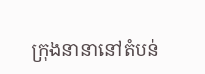ក្រុងនានានៅតំបន់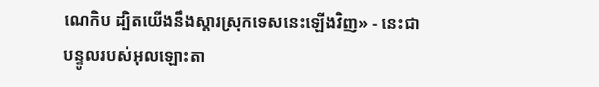ណេកិប ដ្បិតយើងនឹងស្ដារស្រុកទេសនេះឡើងវិញ» - នេះជាបន្ទូលរបស់អុលឡោះតា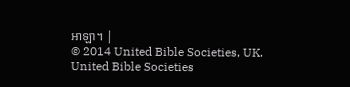អាឡា។ |
© 2014 United Bible Societies, UK.
United Bible Societies